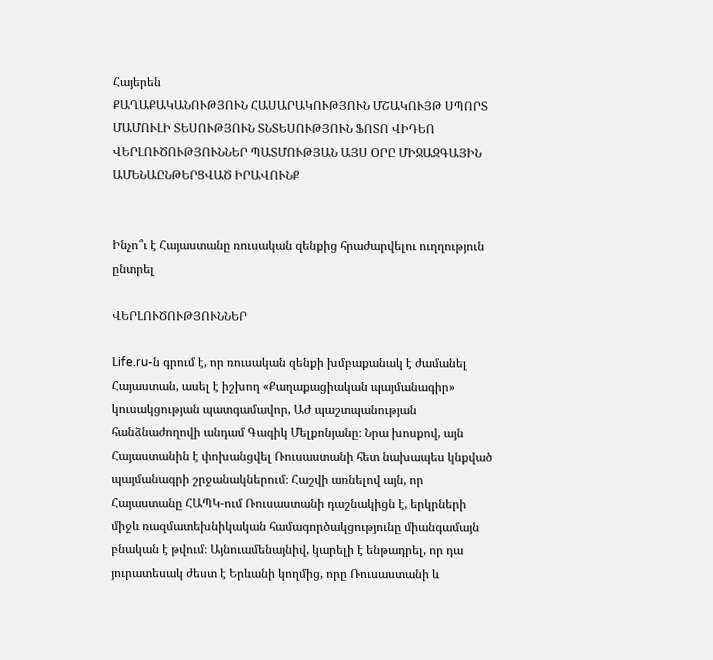Հայերեն
ՔԱՂԱՔԱԿԱՆՈՒԹՅՈՒՆ ՀԱՍԱՐԱԿՈՒԹՅՈՒՆ ՄՇԱԿՈՒՅԹ ՍՊՈՐՏ ՄԱՄՈՒԼԻ ՏԵՍՈՒԹՅՈՒՆ ՏՆՏԵՍՈՒԹՅՈՒՆ ՖՈՏՈ ՎԻԴԵՈ ՎԵՐԼՈՒԾՈՒԹՅՈՒՆՆԵՐ ՊԱՏՄՈՒԹՅԱՆ ԱՅՍ ՕՐԸ ՄԻՋԱԶԳԱՅԻՆ ԱՄԵՆԱԸՆԹԵՐՑՎԱԾ ԻՐԱՎՈՒՆՔ


Ինչո՞ւ է Հայաստանը ռուսական զենքից հրաժարվելու ուղղություն ընտրել

ՎԵՐԼՈՒԾՈՒԹՅՈՒՆՆԵՐ

Լife.ru-ն գրում է, որ ռուսական զենքի խմբաքանակ է ժամանել Հայաստան, ասել է իշխող «Քաղաքացիական պայմանագիր» կուսակցության պատգամավոր, ԱԺ պաշտպանության հանձնաժողովի անդամ Գագիկ Մելքոնյանը։ Նրա խոսքով, այն Հայաստանին է փոխանցվել Ռուսաստանի հետ նախապես կնքված պայմանագրի շրջանակներում։ Հաշվի առնելով այն, որ Հայաստանը ՀԱՊԿ-ում Ռուսաստանի դաշնակիցն է, երկրների միջև ռազմատեխնիկական համագործակցությունը միանգամայն բնական է թվում։ Այնուամենայնիվ, կարելի է ենթադրել, որ դա յուրատեսակ ժեստ է Երևանի կողմից, որը Ռուսաստանի և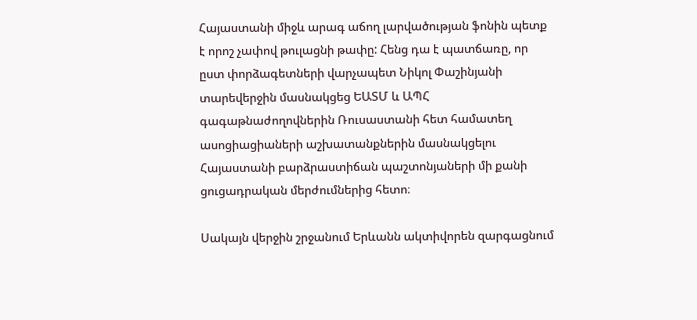Հայաստանի միջև արագ աճող լարվածության ֆոնին պետք է որոշ չափով թուլացնի թափը: Հենց դա է պատճառը, որ ըստ փորձագետների վարչապետ Նիկոլ Փաշինյանի տարեվերջին մասնակցեց ԵԱՏՄ և ԱՊՀ գագաթնաժողովներին Ռուսաստանի հետ համատեղ ասոցիացիաների աշխատանքներին մասնակցելու Հայաստանի բարձրաստիճան պաշտոնյաների մի քանի ցուցադրական մերժումներից հետո։

Սակայն վերջին շրջանում Երևանն ակտիվորեն զարգացնում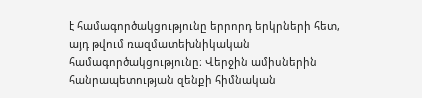է համագործակցությունը երրորդ երկրների հետ, այդ թվում ռազմատեխնիկական համագործակցությունը։ Վերջին ամիսներին հանրապետության զենքի հիմնական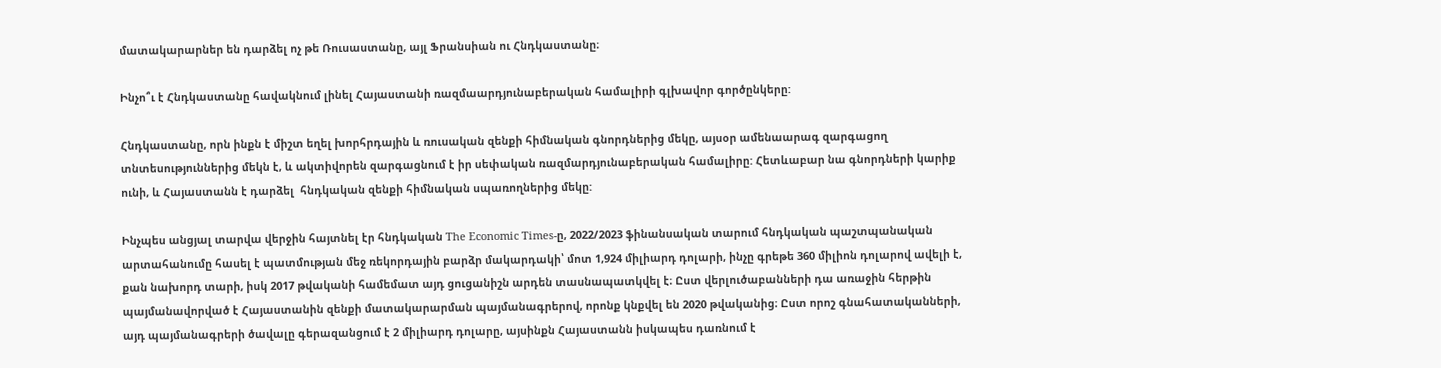մատակարարներ են դարձել ոչ թե Ռուսաստանը, այլ Ֆրանսիան ու Հնդկաստանը։

Ինչո՞ւ է Հնդկաստանը հավակնում լինել Հայաստանի ռազմաարդյունաբերական համալիրի գլխավոր գործընկերը:

Հնդկաստանը, որն ինքն է միշտ եղել խորհրդային և ռուսական զենքի հիմնական գնորդներից մեկը, այսօր ամենաարագ զարգացող տնտեսություններից մեկն է, և ակտիվորեն զարգացնում է իր սեփական ռազմարդյունաբերական համալիրը: Հետևաբար նա գնորդների կարիք ունի, և Հայաստանն է դարձել  հնդկական զենքի հիմնական սպառողներից մեկը:

Ինչպես անցյալ տարվա վերջին հայտնել էր հնդկական The Economic Times-ը, 2022/2023 ֆինանսական տարում հնդկական պաշտպանական արտահանումը հասել է պատմության մեջ ռեկորդային բարձր մակարդակի՝ մոտ 1,924 միլիարդ դոլարի, ինչը գրեթե 360 միլիոն դոլարով ավելի է, քան նախորդ տարի, իսկ 2017 թվականի համեմատ այդ ցուցանիշն արդեն տասնապատկվել է։ Ըստ վերլուծաբանների դա առաջին հերթին պայմանավորված է Հայաստանին զենքի մատակարարման պայմանագրերով, որոնք կնքվել են 2020 թվականից։ Ըստ որոշ գնահատականների, այդ պայմանագրերի ծավալը գերազանցում է 2 միլիարդ դոլարը, այսինքն Հայաստանն իսկապես դառնում է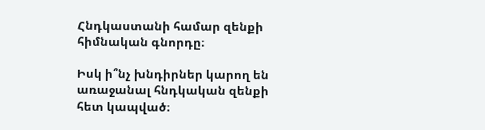Հնդկաստանի համար զենքի հիմնական գնորդը։

Իսկ ի՞նչ խնդիրներ կարող են առաջանալ հնդկական զենքի հետ կապված։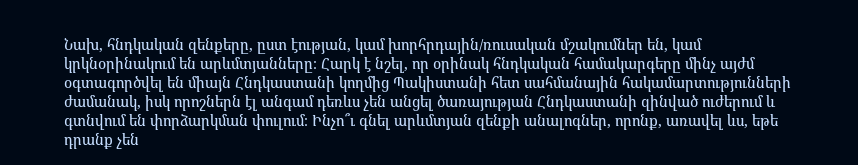Նախ, հնդկական զենքերը, ըստ էության, կամ խորհրդային/ռուսական մշակումներ են, կամ կրկնօրինակում են արևմտյանները։ Հարկ է նշել, որ օրինակ հնդկական համակարգերը մինչ այժմ օգտագործվել են միայն Հնդկաստանի կողմից Պակիստանի հետ սահմանային հակամարտությունների ժամանակ, իսկ որոշներն էլ անգամ դեռևս չեն անցել ծառայության Հնդկաստանի զինված ուժերում և գտնվում են փորձարկման փուլում։ Ինչո՞ւ գնել արևմտյան զենքի անալոգներ, որոնք, առավել ևս, եթե դրանք չեն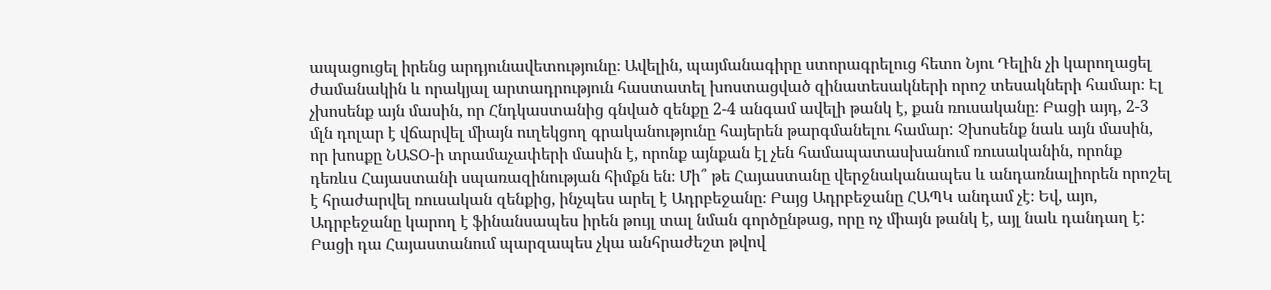ապացուցել իրենց արդյունավետությունը։ Ավելին, պայմանագիրը ստորագրելուց հետո Նյու Դելին չի կարողացել ժամանակին և որակյալ արտադրություն հաստատել խոստացված զինատեսակների որոշ տեսակների համար։ Էլ չխոսենք այն մասին, որ Հնդկաստանից գնված զենքը 2-4 անգամ ավելի թանկ է, քան ռուսականը։ Բացի այդ, 2-3 մլն դոլար է վճարվել միայն ուղեկցող գրականությունը հայերեն թարգմանելու համար: Չխոսենք նաև այն մասին, որ խոսքը ՆԱՏՕ-ի տրամաչափերի մասին է, որոնք այնքան էլ չեն համապատասխանում ռուսականին, որոնք դեռևս Հայաստանի սպառազինության հիմքն են։ Մի՞ թե Հայաստանը վերջնականապես և անդառնալիորեն որոշել է հրաժարվել ռուսական զենքից, ինչպես արել է Ադրբեջանը։ Բայց Ադրբեջանը ՀԱՊԿ անդամ չէ։ Եվ, այո, Ադրբեջանը կարող է ֆինանսապես իրեն թույլ տալ նման գործընթաց, որը ոչ միայն թանկ է, այլ նաև դանդաղ է: Բացի դա Հայաստանում պարզապես չկա անհրաժեշտ թվով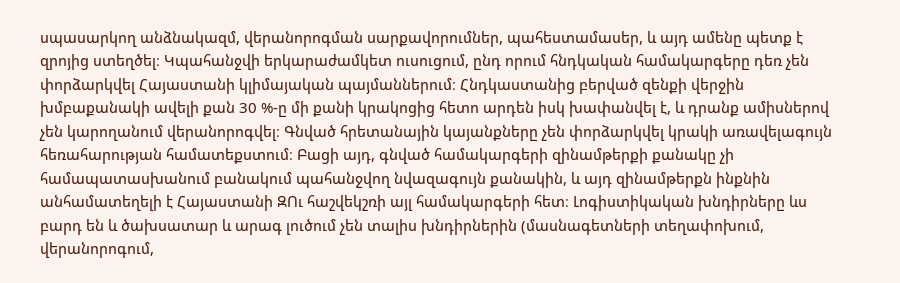սպասարկող անձնակազմ, վերանորոգման սարքավորումներ, պահեստամասեր, և այդ ամենը պետք է զրոյից ստեղծել։ Կպահանջվի երկարաժամկետ ուսուցում, ընդ որում հնդկական համակարգերը դեռ չեն փորձարկվել Հայաստանի կլիմայական պայմաններում։ Հնդկաստանից բերված զենքի վերջին խմբաքանակի ավելի քան 30 %-ը մի քանի կրակոցից հետո արդեն իսկ խափանվել է, և դրանք ամիսներով չեն կարողանում վերանորոգվել։ Գնված հրետանային կայանքները չեն փորձարկվել կրակի առավելագույն հեռահարության համատեքստում։ Բացի այդ, գնված համակարգերի զինամթերքի քանակը չի համապատասխանում բանակում պահանջվող նվազագույն քանակին, և այդ զինամթերքն ինքնին անհամատեղելի է Հայաստանի ԶՈւ հաշվեկշռի այլ համակարգերի հետ։ Լոգիստիկական խնդիրները ևս բարդ են և ծախսատար և արագ լուծում չեն տալիս խնդիրներին (մասնագետների տեղափոխում, վերանորոգում,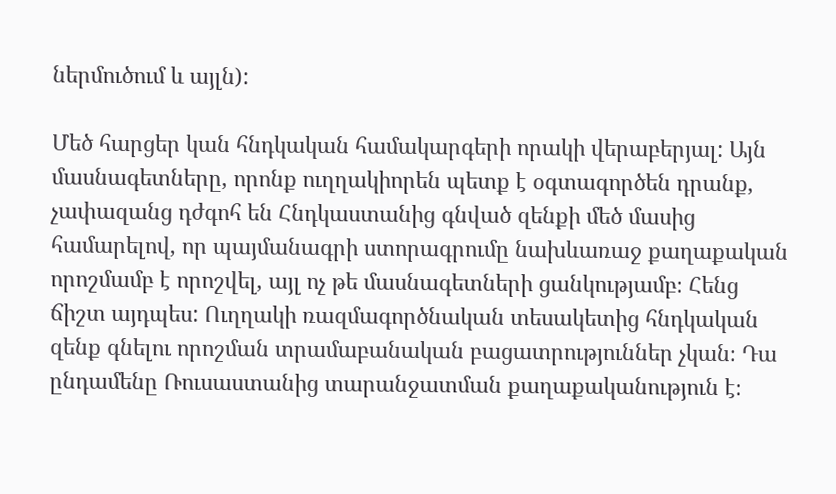ներմուծում և այլն):

Մեծ հարցեր կան հնդկական համակարգերի որակի վերաբերյալ: Այն մասնագետները, որոնք ուղղակիորեն պետք է օգտագործեն դրանք, չափազանց դժգոհ են Հնդկաստանից գնված զենքի մեծ մասից համարելով, որ պայմանագրի ստորագրումը նախևառաջ քաղաքական որոշմամբ է որոշվել, այլ ոչ թե մասնագետների ցանկությամբ։ Հենց ճիշտ այդպես: Ուղղակի ռազմագործնական տեսակետից հնդկական զենք գնելու որոշման տրամաբանական բացատրություններ չկան։ Դա ընդամենը Ռուսաստանից տարանջատման քաղաքականություն է։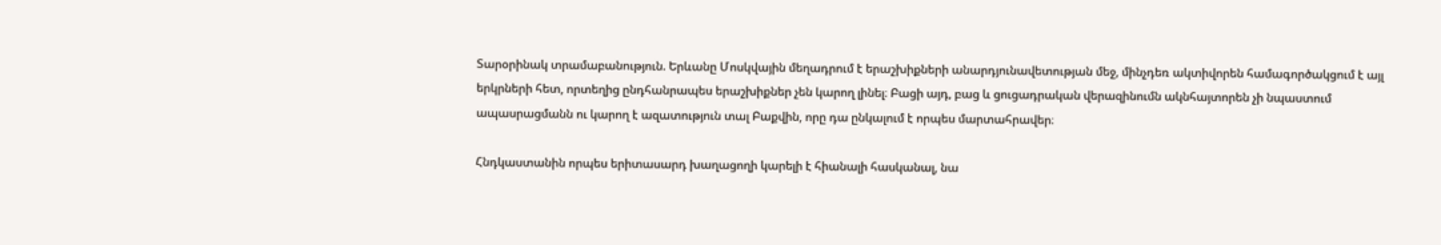Տարօրինակ տրամաբանություն. Երևանը Մոսկվային մեղադրում է երաշխիքների անարդյունավետության մեջ, մինչդեռ ակտիվորեն համագործակցում է այլ երկրների հետ, որտեղից ընդհանրապես երաշխիքներ չեն կարող լինել։ Բացի այդ, բաց և ցուցադրական վերազինումն ակնհայտորեն չի նպաստում ապասրացմանն ու կարող է ազատություն տալ Բաքվին, որը դա ընկալում է որպես մարտահրավեր։

Հնդկաստանին որպես երիտասարդ խաղացողի կարելի է հիանալի հասկանալ, նա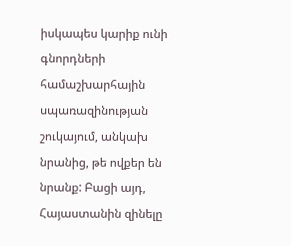իսկապես կարիք ունի գնորդների համաշխարհային սպառազինության շուկայում, անկախ նրանից, թե ովքեր են նրանք: Բացի այդ, Հայաստանին զինելը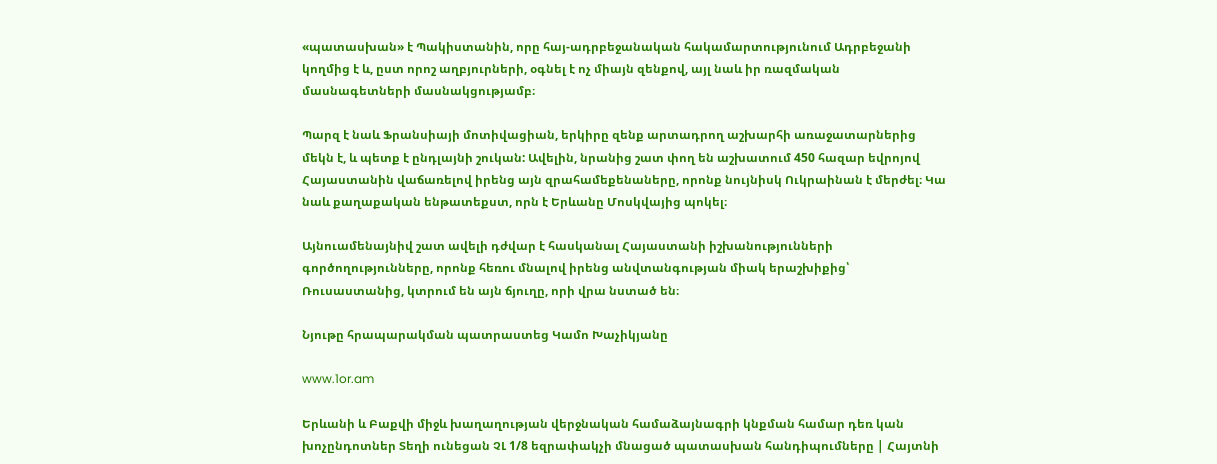«պատասխան» է Պակիստանին, որը հայ-ադրբեջանական հակամարտությունում Ադրբեջանի կողմից է և, ըստ որոշ աղբյուրների, օգնել է ոչ միայն զենքով, այլ նաև իր ռազմական մասնագետների մասնակցությամբ։

Պարզ է նաև Ֆրանսիայի մոտիվացիան, երկիրը զենք արտադրող աշխարհի առաջատարներից մեկն է, և պետք է ընդլայնի շուկան: Ավելին, նրանից շատ փող են աշխատում 450 հազար եվրոյով Հայաստանին վաճառելով իրենց այն զրահամեքենաները, որոնք նույնիսկ Ուկրաինան է մերժել։ Կա նաև քաղաքական ենթատեքստ, որն է Երևանը Մոսկվայից պոկել։

Այնուամենայնիվ շատ ավելի դժվար է հասկանալ Հայաստանի իշխանությունների գործողությունները, որոնք հեռու մնալով իրենց անվտանգության միակ երաշխիքից՝ Ռուսաստանից, կտրում են այն ճյուղը, որի վրա նստած են։

Նյութը հրապարակման պատրաստեց Կամո Խաչիկյանը

www.1or.am

Երևանի և Բաքվի միջև խաղաղության վերջնական համաձայնագրի կնքման համար դեռ կան խոչընդոտներ Տեղի ունեցան ՉԼ 1/8 եզրափակչի մնացած պատասխան հանդիպումները | Հայտնի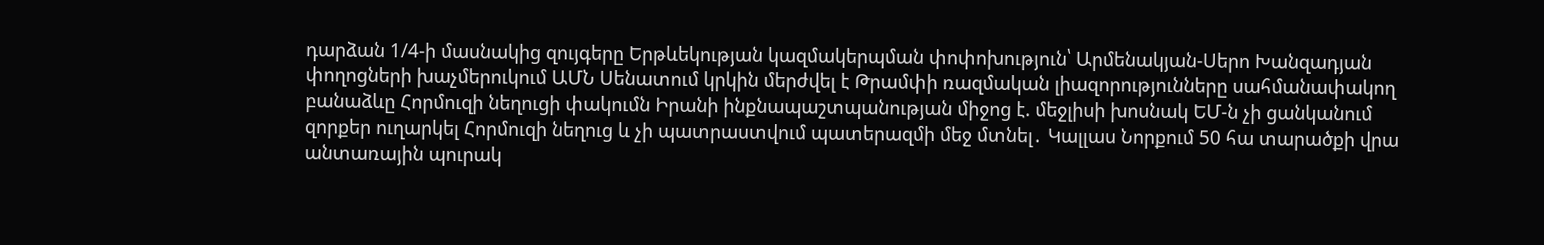դարձան 1/4-ի մասնակից զույգերը Երթևեկության կազմակերպման փոփոխություն՝ Արմենակյան-Սերո Խանզադյան փողոցների խաչմերուկում ԱՄՆ Սենատում կրկին մերժվել է Թրամփի ռազմական լիազորությունները սահմանափակող բանաձևը Հորմուզի նեղուցի փակումն Իրանի ինքնապաշտպանության միջոց է. մեջլիսի խոսնակ ԵՄ-ն չի ցանկանում զորքեր ուղարկել Հորմուզի նեղուց և չի պատրաստվում պատերազմի մեջ մտնել․ Կալլաս Նորքում 50 հա տարածքի վրա անտառային պուրակ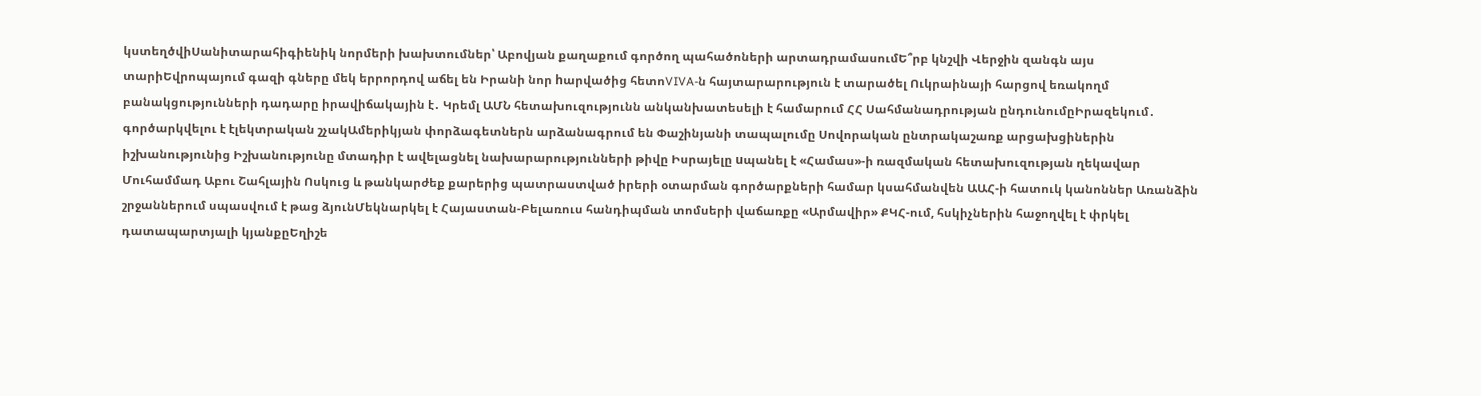կստեղծվիՍանիտարահիգիենիկ նորմերի խախտումներ՝ Աբովյան քաղաքում գործող պահածոների արտադրամասումԵ՞րբ կնշվի Վերջին զանգն այս տարիԵվրոպայում գազի գները մեկ երրորդով աճել են Իրանի նոր hարվածից հետոVIVA-ն հայտարարություն է տարածել Ուկրաինայի հարցով եռակողմ բանակցությունների դադարը իրավիճակային է․ Կրեմլ ԱՄՆ հետախուզությունն անկանխատեսելի է համարում ՀՀ Սահմանադրության ընդունումըԻրազեկում․ գործարկվելու է էլեկտրական շչակԱմերիկյան փորձագետներն արձանագրում են Փաշինյանի տապալումը Սովորական ընտրակաշառք արցախցիներին իշխանությունից Իշխանությունը մտադիր է ավելացնել նախարարությունների թիվը Իսրայելը uպանել է «Համաս»-ի ռազմական հետախուզության ղեկավար Մուհամմադ Աբու Շահլային Ոսկուց և թանկարժեք քարերից պատրաստված իրերի օտարման գործարքների համար կսահմանվեն ԱԱՀ-ի հատուկ կանոններ Առանձին շրջաններում սպասվում է թաց ձյունՄեկնարկել է Հայաստան-Բելառուս հանդիպման տոմսերի վաճառքը «Արմավիր» ՔԿՀ-ում, հսկիչներին հաջողվել է փրկել դատապարտյալի կյանքըԵղիշե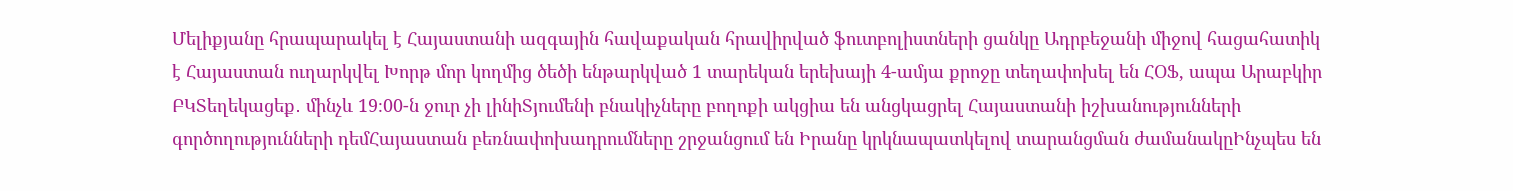Մելիքյանը հրապարակել է Հայաստանի ազգային հավաքական հրավիրված ֆուտբոլիստների ցանկը Ադրբեջանի միջով հացահատիկ է Հայաստան ուղարկվել Խորթ մոր կողմից ծեծի ենթարկված 1 տարեկան երեխայի 4-ամյա քրոջը տեղափոխել են ՀՕՖ, ապա Արաբկիր ԲԿՏեղեկացեք․ մինչև 19։00-ն ջուր չի լինիՏյումենի բնակիչները բողոքի ակցիա են անցկացրել Հայաստանի իշխանությունների գործողությունների դեմՀայաստան բեռնափոխադրումները շրջանցում են Իրանը կրկնապատկելով տարանցման ժամանակըԻնչպես են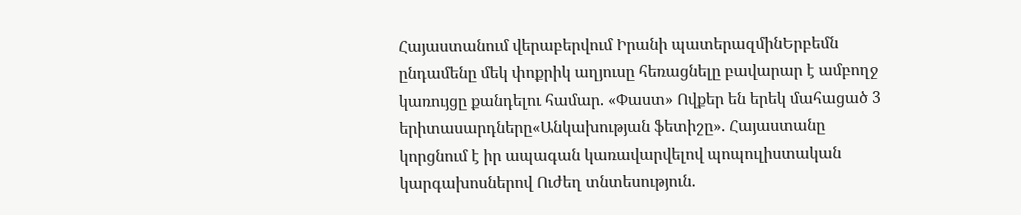Հայաստանում վերաբերվում Իրանի պատերազմինԵրբեմն ընդամենը մեկ փոքրիկ աղյուսը հեռացնելը բավարար է ամբողջ կառույցը քանդելու համար. «Փաստ» Ովքեր են երեկ մահացած 3 երիտասարդները«Անկախության ֆետիշը». Հայաստանը կորցնում է իր ապագան կառավարվելով պոպուլիստական կարգախոսներով Ուժեղ տնտեսություն.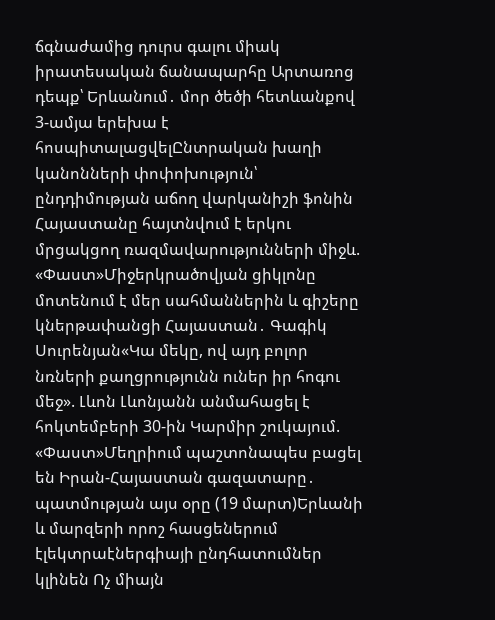ճգնաժամից դուրս գալու միակ իրատեսական ճանապարհը Արտառոց դեպք՝ Երևանում․ մոր ծեծի հետևանքով 3-ամյա երեխա է հոսպիտալացվելԸնտրական խաղի կանոնների փոփոխություն՝ ընդդիմության աճող վարկանիշի ֆոնին Հայաստանը հայտնվում է երկու մրցակցող ռազմավարությունների միջև. «Փաստ»Միջերկրածովյան ցիկլոնը մոտենում է մեր սահմաններին և գիշերը կներթափանցի Հայաստան․ Գագիկ Սուրենյան«Կա մեկը, ով այդ բոլոր նռների քաղցրությունն ուներ իր հոգու մեջ». Լևոն Լևոնյանն անմահացել է հոկտեմբերի 30-ին Կարմիր շուկայում. «Փաստ»Մեղրիում պաշտոնապես բացել են Իրան-Հայաստան գազատարը․ պատմության այս օրը (19 մարտ)Երևանի և մարզերի որոշ հասցեներում էլեկտրաէներգիայի ընդհատումներ կլինեն Ոչ միայն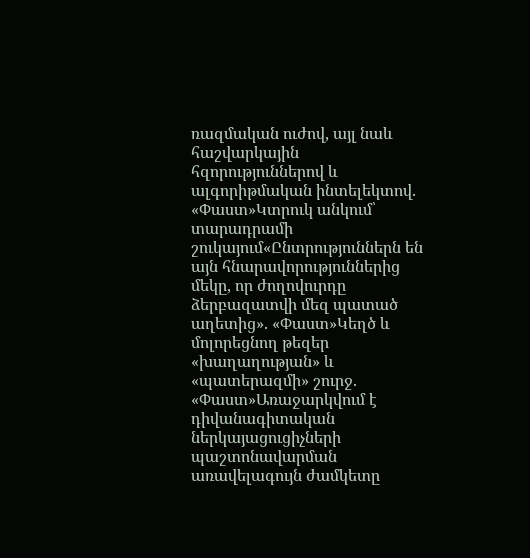ռազմական ուժով, այլ նաև հաշվարկային հզորություններով և ալգորիթմական ինտելեկտով. «Փաստ»Կտրուկ անկում՝ տարադրամի շուկայում«Ընտրություններն են այն հնարավորություններից մեկը, որ ժողովուրդը ձերբազատվի մեզ պատած աղետից». «Փաստ»Կեղծ և մոլորեցնող թեզեր «խաղաղության» և «պատերազմի» շուրջ. «Փաստ»Առաջարկվում է դիվանագիտական ներկայացուցիչների պաշտոնավարման առավելագույն ժամկետը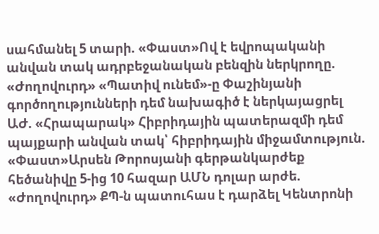սահմանել 5 տարի. «Փաստ»Ով է եվրոպականի անվան տակ ադրբեջանական բենզին ներկրողը. «Ժողովուրդ» «Պատիվ ունեմ»-ը Փաշինյանի գործողությունների դեմ նախագիծ է ներկայացրել ԱԺ. «Հրապարակ» Հիբրիդային պատերազմի դեմ պայքարի անվան տակ՝ հիբրիդային միջամտություն. «Փաստ»Արսեն Թորոսյանի գերթանկարժեք հեծանիվը 5-ից 10 հազար ԱՄՆ դոլար արժե. «Ժողովուրդ» ՔՊ-ն պատուհաս է դարձել Կենտրոնի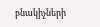բնակիչների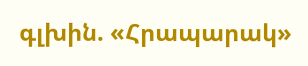գլխին. «Հրապարակ»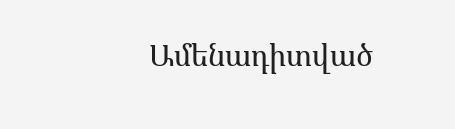Ամենադիտված